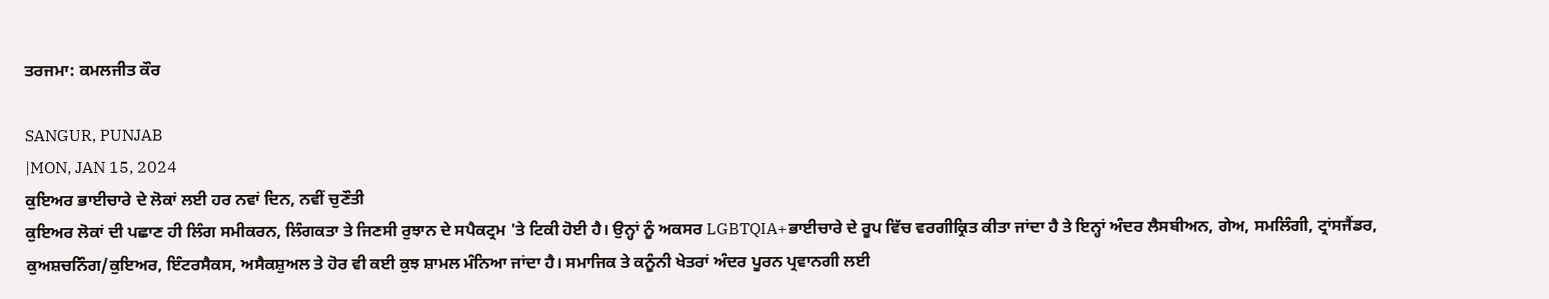ਤਰਜਮਾ: ਕਮਲਜੀਤ ਕੌਰ

SANGUR, PUNJAB
|MON, JAN 15, 2024
ਕੁਇਅਰ ਭਾਈਚਾਰੇ ਦੇ ਲੋਕਾਂ ਲਈ ਹਰ ਨਵਾਂ ਦਿਨ, ਨਵੀਂ ਚੁਣੌਤੀ
ਕੁਇਅਰ ਲੋਕਾਂ ਦੀ ਪਛਾਣ ਹੀ ਲਿੰਗ ਸਮੀਕਰਨ, ਲਿੰਗਕਤਾ ਤੇ ਜਿਣਸੀ ਰੁਝਾਨ ਦੇ ਸਪੈਕਟ੍ਰਮ 'ਤੇ ਟਿਕੀ ਹੋਈ ਹੈ। ਉਨ੍ਹਾਂ ਨੂੰ ਅਕਸਰ LGBTQIA+ਭਾਈਚਾਰੇ ਦੇ ਰੂਪ ਵਿੱਚ ਵਰਗੀਕ੍ਰਿਤ ਕੀਤਾ ਜਾਂਦਾ ਹੈ ਤੇ ਇਨ੍ਹਾਂ ਅੰਦਰ ਲੈਸਬੀਅਨ, ਗੇਅ, ਸਮਲਿੰਗੀ, ਟ੍ਰਾਂਸਜੈਂਡਰ, ਕੁਅਸ਼ਚਨਿੰਗ/ਕੁਇਅਰ, ਇੰਟਰਸੈਕਸ, ਅਸੈਕਸ਼ੁਅਲ ਤੇ ਹੋਰ ਵੀ ਕਈ ਕੁਝ ਸ਼ਾਮਲ ਮੰਨਿਆ ਜਾਂਦਾ ਹੈ। ਸਮਾਜਿਕ ਤੇ ਕਨੂੰਨੀ ਖੇਤਰਾਂ ਅੰਦਰ ਪੂਰਨ ਪ੍ਰਵਾਨਗੀ ਲਈ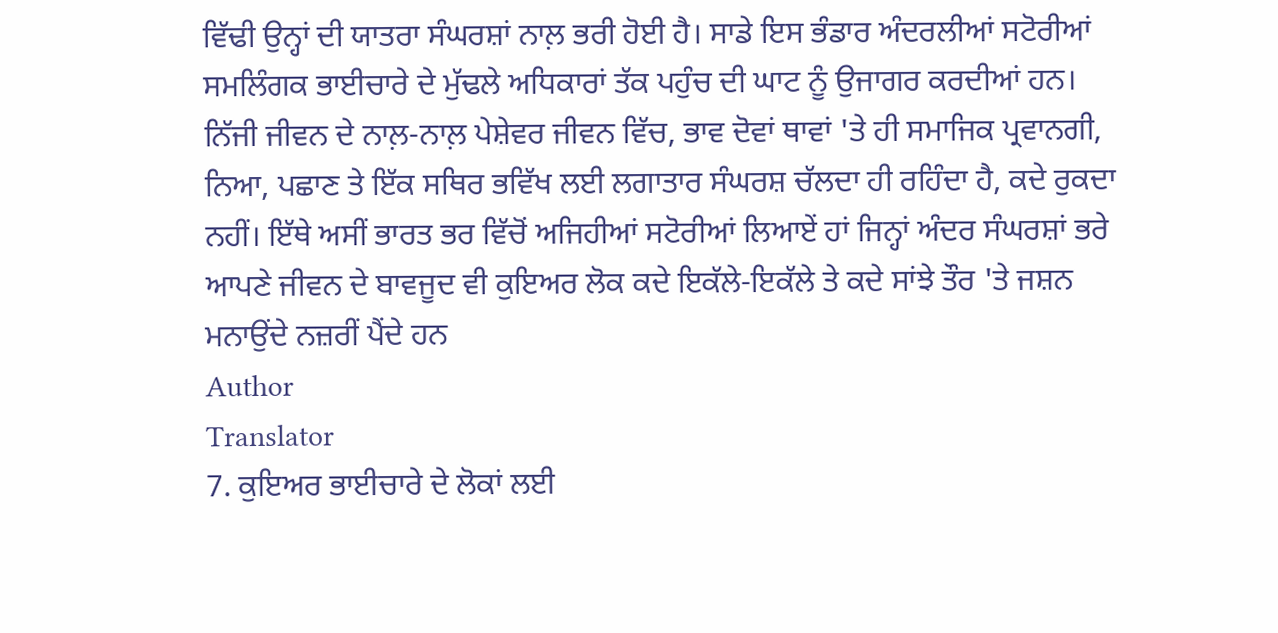ਵਿੱਢੀ ਉਨ੍ਹਾਂ ਦੀ ਯਾਤਰਾ ਸੰਘਰਸ਼ਾਂ ਨਾਲ਼ ਭਰੀ ਹੋਈ ਹੈ। ਸਾਡੇ ਇਸ ਭੰਡਾਰ ਅੰਦਰਲੀਆਂ ਸਟੋਰੀਆਂ ਸਮਲਿੰਗਕ ਭਾਈਚਾਰੇ ਦੇ ਮੁੱਢਲੇ ਅਧਿਕਾਰਾਂ ਤੱਕ ਪਹੁੰਚ ਦੀ ਘਾਟ ਨੂੰ ਉਜਾਗਰ ਕਰਦੀਆਂ ਹਨ। ਨਿੱਜੀ ਜੀਵਨ ਦੇ ਨਾਲ਼-ਨਾਲ਼ ਪੇਸ਼ੇਵਰ ਜੀਵਨ ਵਿੱਚ, ਭਾਵ ਦੋਵਾਂ ਥਾਵਾਂ 'ਤੇ ਹੀ ਸਮਾਜਿਕ ਪ੍ਰਵਾਨਗੀ, ਨਿਆ, ਪਛਾਣ ਤੇ ਇੱਕ ਸਥਿਰ ਭਵਿੱਖ ਲਈ ਲਗਾਤਾਰ ਸੰਘਰਸ਼ ਚੱਲਦਾ ਹੀ ਰਹਿੰਦਾ ਹੈ, ਕਦੇ ਰੁਕਦਾ ਨਹੀਂ। ਇੱਥੇ ਅਸੀਂ ਭਾਰਤ ਭਰ ਵਿੱਚੋਂ ਅਜਿਹੀਆਂ ਸਟੋਰੀਆਂ ਲਿਆਏਂ ਹਾਂ ਜਿਨ੍ਹਾਂ ਅੰਦਰ ਸੰਘਰਸ਼ਾਂ ਭਰੇ ਆਪਣੇ ਜੀਵਨ ਦੇ ਬਾਵਜੂਦ ਵੀ ਕੁਇਅਰ ਲੋਕ ਕਦੇ ਇਕੱਲੇ-ਇਕੱਲੇ ਤੇ ਕਦੇ ਸਾਂਝੇ ਤੌਰ 'ਤੇ ਜਸ਼ਨ ਮਨਾਉਂਦੇ ਨਜ਼ਰੀਂ ਪੈਂਦੇ ਹਨ
Author
Translator
7. ਕੁਇਅਰ ਭਾਈਚਾਰੇ ਦੇ ਲੋਕਾਂ ਲਈ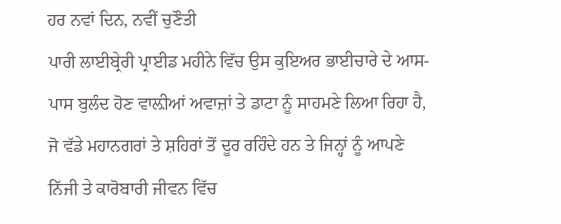ਹਰ ਨਵਾਂ ਦਿਨ, ਨਵੀਂ ਚੁਣੌਤੀ
ਪਾਰੀ ਲਾਈਬ੍ਰੇਰੀ ਪ੍ਰਾਈਡ ਮਹੀਨੇ ਵਿੱਚ ਉਸ ਕੁਇਅਰ ਭਾਈਚਾਰੇ ਦੇ ਆਸ-ਪਾਸ ਬੁਲੰਦ ਹੋਣ ਵਾਲ਼ੀਆਂ ਅਵਾਜ਼ਾਂ ਤੇ ਡਾਟਾ ਨੂੰ ਸਾਹਮਣੇ ਲਿਆ ਰਿਹਾ ਹੈ, ਜੋ ਵੱਡੇ ਮਹਾਨਗਰਾਂ ਤੇ ਸ਼ਹਿਰਾਂ ਤੋਂ ਦੂਰ ਰਹਿੰਦੇ ਹਨ ਤੇ ਜਿਨ੍ਹਾਂ ਨੂੰ ਆਪਣੇ ਨਿੱਜੀ ਤੇ ਕਾਰੋਬਾਰੀ ਜੀਵਨ ਵਿੱਚ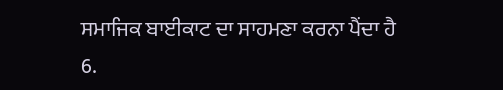ਸਮਾਜਿਕ ਬਾਈਕਾਟ ਦਾ ਸਾਹਮਣਾ ਕਰਨਾ ਪੈਂਦਾ ਹੈ
6.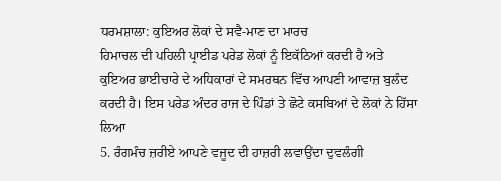ਧਰਮਸ਼ਾਲਾ: ਕੁਇਅਰ ਲੋਕਾਂ ਦੇ ਸਵੈ-ਮਾਣ ਦਾ ਮਾਰਚ
ਹਿਮਾਚਲ ਦੀ ਪਹਿਲੀ ਪ੍ਰਾਈਡ ਪਰੇਡ ਲੋਕਾਂ ਨੂੰ ਇਕੱਠਿਆਂ ਕਰਦੀ ਹੈ ਅਤੇ ਕੁਇਅਰ ਭਾਈਚਾਰੇ ਦੇ ਅਧਿਕਾਰਾਂ ਦੇ ਸਮਰਥਨ ਵਿੱਚ ਆਪਣੀ ਆਵਾਜ਼ ਬੁਲੰਦ ਕਰਦੀ ਹੈ। ਇਸ ਪਰੇਡ ਅੰਦਰ ਰਾਜ ਦੇ ਪਿੰਡਾਂ ਤੇ ਛੋਟੇ ਕਸਬਿਆਂ ਦੇ ਲੋਕਾਂ ਨੇ ਹਿੱਸਾ ਲਿਆ
5. ਰੰਗਮੰਚ ਜ਼ਰੀਏ ਆਪਣੇ ਵਜੂਦ ਦੀ ਹਾਜ਼ਰੀ ਲਵਾਉਂਦਾ ਦੁਵਲੰਗੀ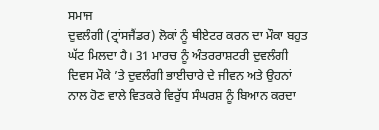ਸਮਾਜ
ਦੁਵਲੰਗੀ (ਟ੍ਰਾਂਸਜੈਂਡਰ) ਲੋਕਾਂ ਨੂੰ ਥੀਏਟਰ ਕਰਨ ਦਾ ਮੌਕਾ ਬਹੁਤ ਘੱਟ ਮਿਲਦਾ ਹੈ। 31 ਮਾਰਚ ਨੂੰ ਅੰਤਰਰਾਸ਼ਟਰੀ ਦੁਵਲੰਗੀ ਦਿਵਸ ਮੌਕੇ ’ਤੇ ਦੁਵਲੰਗੀ ਭਾਈਚਾਰੇ ਦੇ ਜੀਵਨ ਅਤੇ ਉਹਨਾਂ ਨਾਲ ਹੋਣ ਵਾਲੇ ਵਿਤਕਰੇ ਵਿਰੁੱਧ ਸੰਘਰਸ਼ ਨੂੰ ਬਿਆਨ ਕਰਦਾ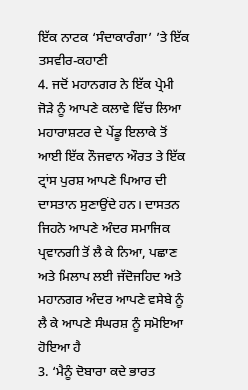ਇੱਕ ਨਾਟਕ ‘ਸੰਦਾਕਾਰੰਗਾ’ ’ਤੇ ਇੱਕ ਤਸਵੀਰ-ਕਹਾਣੀ
4. ਜਦੋਂ ਮਹਾਨਗਰ ਨੇ ਇੱਕ ਪ੍ਰੇਮੀ ਜੋੜੇ ਨੂੰ ਆਪਣੇ ਕਲਾਵੇ ਵਿੱਚ ਲਿਆ
ਮਹਾਰਾਸ਼ਟਰ ਦੇ ਪੇਂਡੂ ਇਲਾਕੇ ਤੋਂ ਆਈ ਇੱਕ ਨੌਜਵਾਨ ਔਰਤ ਤੇ ਇੱਕ ਟ੍ਰਾਂਸ ਪੁਰਸ਼ ਆਪਣੇ ਪਿਆਰ ਦੀ ਦਾਸਤਾਨ ਸੁਣਾਉਂਦੇ ਹਨ। ਦਾਸਤਨ ਜਿਹਨੇ ਆਪਣੇ ਅੰਦਰ ਸਮਾਜਿਕ ਪ੍ਰਵਾਨਗੀ ਤੋਂ ਲੈ ਕੇ ਨਿਆ, ਪਛਾਣ ਅਤੇ ਮਿਲਾਪ ਲਈ ਜੱਦੋਜਹਿਦ ਅਤੇ ਮਹਾਨਗਰ ਅੰਦਰ ਆਪਣੇ ਵਸੇਬੇ ਨੂੰ ਲੈ ਕੇ ਆਪਣੇ ਸੰਘਰਸ਼ ਨੂੰ ਸਮੋਇਆ ਹੋਇਆ ਹੈ
3. ‘ਮੈਨੂੰ ਦੋਬਾਰਾ ਕਦੇ ਭਾਰਤ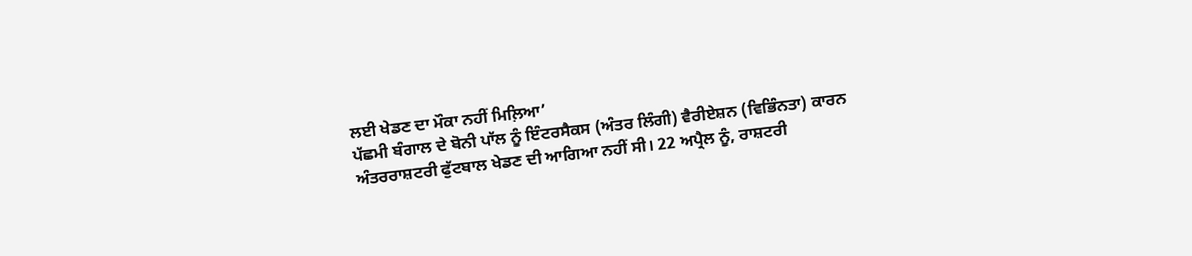ਲਈ ਖੇਡਣ ਦਾ ਮੌਕਾ ਨਹੀਂ ਮਿਲ਼ਿਆ’
ਪੱਛਮੀ ਬੰਗਾਲ ਦੇ ਬੋਨੀ ਪਾੱਲ ਨੂੰ ਇੰਟਰਸੈਕਸ (ਅੰਤਰ ਲਿੰਗੀ) ਵੈਰੀਏਸ਼ਨ (ਵਿਭਿੰਨਤਾ) ਕਾਰਨ ਅੰਤਰਰਾਸ਼ਟਰੀ ਫੁੱਟਬਾਲ ਖੇਡਣ ਦੀ ਆਗਿਆ ਨਹੀਂ ਸੀ। 22 ਅਪ੍ਰੈਲ ਨੂੰ, ਰਾਸ਼ਟਰੀ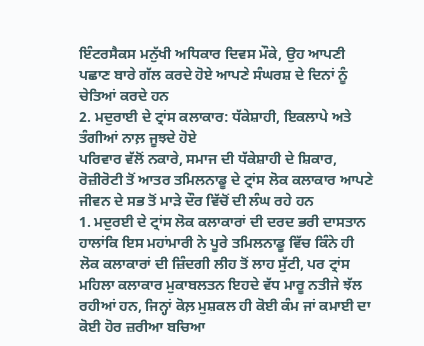ਇੰਟਰਸੈਕਸ ਮਨੁੱਖੀ ਅਧਿਕਾਰ ਦਿਵਸ ਮੌਕੇ, ਉਹ ਆਪਣੀ ਪਛਾਣ ਬਾਰੇ ਗੱਲ ਕਰਦੇ ਹੋਏ ਆਪਣੇ ਸੰਘਰਸ਼ ਦੇ ਦਿਨਾਂ ਨੂੰ ਚੇਤਿਆਂ ਕਰਦੇ ਹਨ
2. ਮਦੁਰਾਈ ਦੇ ਟ੍ਰਾਂਸ ਕਲਾਕਾਰ: ਧੱਕੇਸ਼ਾਹੀ, ਇਕਲਾਪੇ ਅਤੇ ਤੰਗੀਆਂ ਨਾਲ਼ ਜੂਝਦੇ ਹੋਏ
ਪਰਿਵਾਰ ਵੱਲੋਂ ਨਕਾਰੇ, ਸਮਾਜ ਦੀ ਧੱਕੇਸ਼ਾਹੀ ਦੇ ਸ਼ਿਕਾਰ, ਰੋਜ਼ੀਰੋਟੀ ਤੋਂ ਆਤਰ ਤਮਿਲਨਾਡੂ ਦੇ ਟ੍ਰਾਂਸ ਲੋਕ ਕਲਾਕਾਰ ਆਪਣੇ ਜੀਵਨ ਦੇ ਸਭ ਤੋਂ ਮਾੜੇ ਦੌਰ ਵਿੱਚੋਂ ਦੀ ਲੰਘ ਰਹੇ ਹਨ
1. ਮਦੁਰਈ ਦੇ ਟ੍ਰਾਂਸ ਲੋਕ ਕਲਾਕਾਰਾਂ ਦੀ ਦਰਦ ਭਰੀ ਦਾਸਤਾਨ
ਹਾਲਾਂਕਿ ਇਸ ਮਹਾਂਮਾਰੀ ਨੇ ਪੂਰੇ ਤਮਿਲਨਾਡੂ ਵਿੱਚ ਕਿੰਨੇ ਹੀ ਲੋਕ ਕਲਾਕਾਰਾਂ ਦੀ ਜ਼ਿੰਦਗੀ ਲੀਹ ਤੋਂ ਲਾਹ ਸੁੱਟੀ, ਪਰ ਟ੍ਰਾਂਸ ਮਹਿਲਾ ਕਲਾਕਾਰ ਮੁਕਾਬਲਤਨ ਇਹਦੇ ਵੱਧ ਮਾਰੂ ਨਤੀਜੇ ਝੱਲ ਰਹੀਆਂ ਹਨ, ਜਿਨ੍ਹਾਂ ਕੋਲ਼ ਮੁਸ਼ਕਲ ਹੀ ਕੋਈ ਕੰਮ ਜਾਂ ਕਮਾਈ ਦਾ ਕੋਈ ਹੋਰ ਜ਼ਰੀਆ ਬਚਿਆ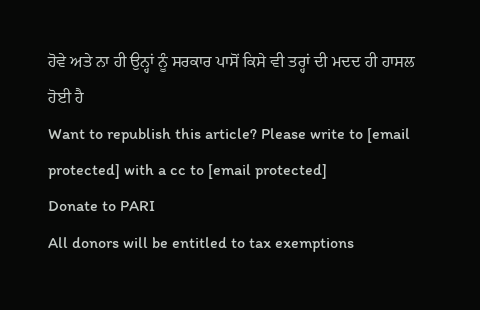ਹੋਵੇ ਅਤੇ ਨਾ ਹੀ ਉਨ੍ਹਾਂ ਨੂੰ ਸਰਕਾਰ ਪਾਸੋਂ ਕਿਸੇ ਵੀ ਤਰ੍ਹਾਂ ਦੀ ਮਦਦ ਹੀ ਹਾਸਲ ਹੋਈ ਹੈ
Want to republish this article? Please write to [email protected] with a cc to [email protected]
Donate to PARI
All donors will be entitled to tax exemptions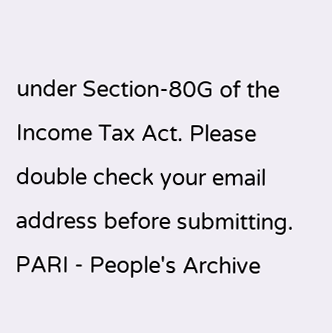under Section-80G of the Income Tax Act. Please double check your email address before submitting.
PARI - People's Archive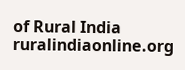of Rural India
ruralindiaonline.org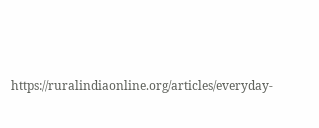https://ruralindiaonline.org/articles/everyday-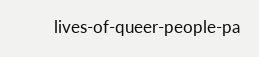lives-of-queer-people-pa